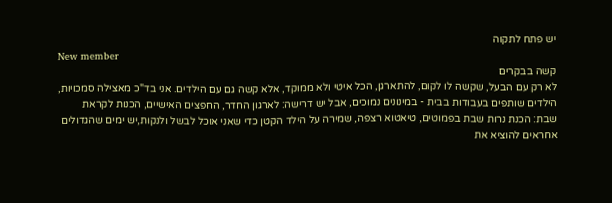יש פתח לתקוה
New member
קשה בבקרים
לא רק עם הבעל, שקשה לו לקום, להתארגן, הכל איטי ולא ממוקד, אלא קשה גם עם הילדים. אני בד"כ מאצילה סמכויות, הילדים שותפים בעבודות בבית - במינונים נמוכים, אבל יש דרישה: לארגון החדר, החפצים האישיים, הכנות לקראת שבת: הכנת נרות שבת בפמוטים, טיאטוא רצפה, שמירה על הילד הקטן כדי שאני אוכל לבשל ולנקות,יש ימים שהגדולים אחראים להוציא את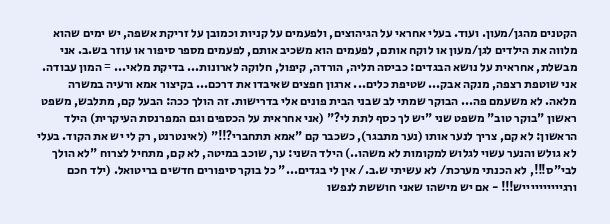הקטנים מהגן/מעון. ועוד. בעלי אחראי על הגיהוצים, ולפעמים על קניות וכמובן על זריקת אשפה, יש ימים שהוא מלווה את הילדים לגן/מעון או לוקח אותם, לפעמים הוא משכיב אותם, לפעמים מספר סיפור או עוזר בש.ב. אני מבשלת, אחראית על נושא הבגדים: כביסה תליה, הורדה, קיפול, חלוקה לארונות... בדיקת מלאי... = המון עבודה. אני שוטפת רצפה, מנקה אבק... שטיפת כלים... ארגון חפצים שאיבדו את דרכם... בקיצור אמא ורעיה במשרה מלאה. לא משעמם פה... הבוקר שמתי לב שבני הבית פונים אלי בדרישות. זה הולך ככה: הבעל קם, מתלבש, משפט ראשון "בוקר טוב" משפט שני "יש לך כסף לתת לי?" (אני אחראית על הכספים וגם המפרנסת העיקרית) הילד הראשון: לא קם, צריך לנער אותו (נער מתבגר), כשכבר קם "אמא תתחברי?!!" (לאינטרנט, רק לי יש את הקוד. בעלי לא גולש והנער עשוי לגלוש למקומות לא משהו..) הילד השני: ער, שוכב במיטה, לא קם, מתחיל לצרוח "לא הולך לבי"ס!!!, לא הכנתי מערכת/ לא עשיתי ש.ב./ אין לי בגדים..." כל בוקר סיפורים חדשים בריטואל. (ילד חכם ורגייייייייייש!!! - אם יש מישהו שאני חוששת לנפשו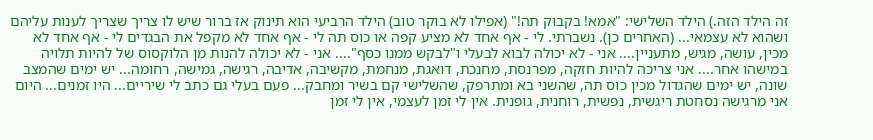זה הילד הזה.) הילד השלישי: "אמא! בקבוק תה!" (אפילו לא בוקר טוב) הילד הרביעי הוא תינוק אז ברור שיש לו צריך שצריך לענות עליהם ושהוא לא עצמאי... (האחרים כן). נשברתי. לי - אף אחד לא מציע קפה או כוס תה לי - אף אחד לא מקפל את הבגדים לי - אף אחד לא מכין, עושה, מגיש, מתעניין.... אני - לא יכולה לבוא לבעלי ו"לבקש ממנו כסף".... אני - לא יכולה להנות מן הלוקסוס של להיות תלויה במישהו אחר.... אני צריכה להיות חזקה, מפרנסת, מחנכת, דואגת, מנחמת, מקשיבה, אדיבה, רגישה, גמישה, רחומה... יש ימים שהמצב שונה, יש ימים שהגדול מכין כוס תה, שהשני בא ומתרפק, שהשלישי קם בשיר ומחבק... פעם בעלי גם כתב לי שיריים... היו זמנים... היום אני מרגישה נסחטת ריגשית, נפשית, רוחנית, גופנית. אין לי זמן לעצמי, אין לי זמן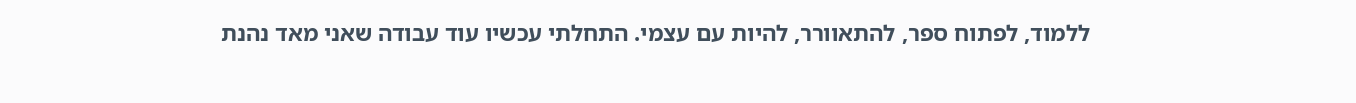ללמוד, לפתוח ספר, להתאוורר, להיות עם עצמי. התחלתי עכשיו עוד עבודה שאני מאד נהנת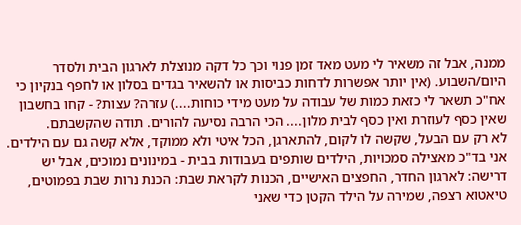ממנה, אבל זה משאיר לי מעט מאד זמן פנוי וכך כל דקה מנוצלת לארגון הבית ולסדר היום/השבוע. (אין יותר אפשרות לדחות כביסות או להשאיר בגדים בסלון או לחפף בנקיון כי אח"כ תשאר לי כזאת כמות של עבודה על מעט מידי כוחות....) עזרה? עצות? - קחו בחשבון שאין כסף לעוזרת ואין כסף לבית מלון.... הכי הרבה נסיעה להורים. תודה שהקשבתם.
לא רק עם הבעל, שקשה לו לקום, להתארגן, הכל איטי ולא ממוקד, אלא קשה גם עם הילדים. אני בד"כ מאצילה סמכויות, הילדים שותפים בעבודות בבית - במינונים נמוכים, אבל יש דרישה: לארגון החדר, החפצים האישיים, הכנות לקראת שבת: הכנת נרות שבת בפמוטים, טיאטוא רצפה, שמירה על הילד הקטן כדי שאני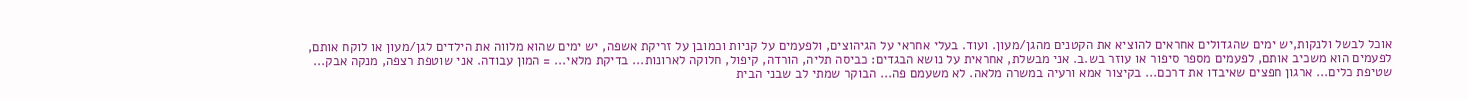אוכל לבשל ולנקות,יש ימים שהגדולים אחראים להוציא את הקטנים מהגן/מעון. ועוד. בעלי אחראי על הגיהוצים, ולפעמים על קניות וכמובן על זריקת אשפה, יש ימים שהוא מלווה את הילדים לגן/מעון או לוקח אותם, לפעמים הוא משכיב אותם, לפעמים מספר סיפור או עוזר בש.ב. אני מבשלת, אחראית על נושא הבגדים: כביסה תליה, הורדה, קיפול, חלוקה לארונות... בדיקת מלאי... = המון עבודה. אני שוטפת רצפה, מנקה אבק... שטיפת כלים... ארגון חפצים שאיבדו את דרכם... בקיצור אמא ורעיה במשרה מלאה. לא משעמם פה... הבוקר שמתי לב שבני הבית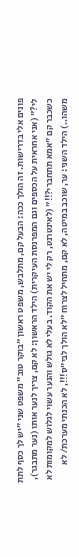פונים אלי בדרישות. זה הולך ככה: הבעל קם, מתלבש, משפט ראשון "בוקר טוב" משפט שני "יש לך כסף לתת לי?" (אני אחראית על הכספים וגם המפרנסת העיקרית) הילד הראשון: לא קם, צריך לנער אותו (נער מתבגר), כשכבר קם "אמא תתחברי?!!" (לאינטרנט, רק לי יש את הקוד. בעלי לא גולש והנער עשוי לגלוש למקומות לא משהו..) הילד השני: ער, שוכב במיטה, לא קם, מתחיל לצרוח "לא הולך לבי"ס!!!, לא הכנתי מערכת/ לא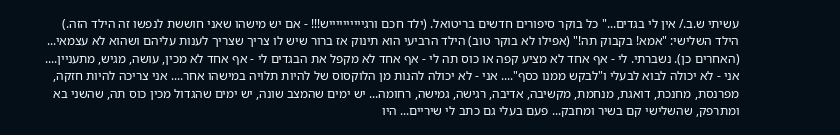עשיתי ש.ב./ אין לי בגדים..." כל בוקר סיפורים חדשים בריטואל. (ילד חכם ורגייייייייייש!!! - אם יש מישהו שאני חוששת לנפשו זה הילד הזה.) הילד השלישי: "אמא! בקבוק תה!" (אפילו לא בוקר טוב) הילד הרביעי הוא תינוק אז ברור שיש לו צריך שצריך לענות עליהם ושהוא לא עצמאי... (האחרים כן). נשברתי. לי - אף אחד לא מציע קפה או כוס תה לי - אף אחד לא מקפל את הבגדים לי - אף אחד לא מכין, עושה, מגיש, מתעניין.... אני - לא יכולה לבוא לבעלי ו"לבקש ממנו כסף".... אני - לא יכולה להנות מן הלוקסוס של להיות תלויה במישהו אחר.... אני צריכה להיות חזקה, מפרנסת, מחנכת, דואגת, מנחמת, מקשיבה, אדיבה, רגישה, גמישה, רחומה... יש ימים שהמצב שונה, יש ימים שהגדול מכין כוס תה, שהשני בא ומתרפק, שהשלישי קם בשיר ומחבק... פעם בעלי גם כתב לי שיריים... היו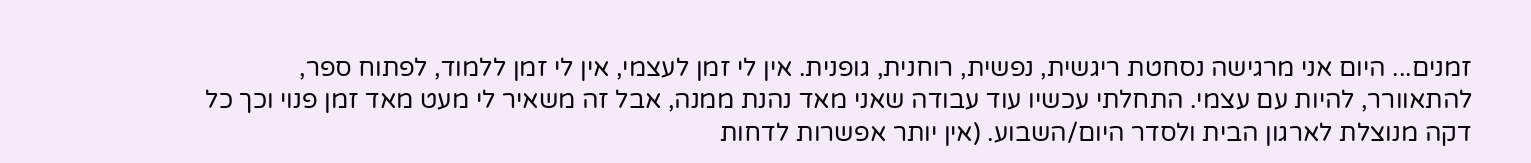זמנים... היום אני מרגישה נסחטת ריגשית, נפשית, רוחנית, גופנית. אין לי זמן לעצמי, אין לי זמן ללמוד, לפתוח ספר, להתאוורר, להיות עם עצמי. התחלתי עכשיו עוד עבודה שאני מאד נהנת ממנה, אבל זה משאיר לי מעט מאד זמן פנוי וכך כל דקה מנוצלת לארגון הבית ולסדר היום/השבוע. (אין יותר אפשרות לדחות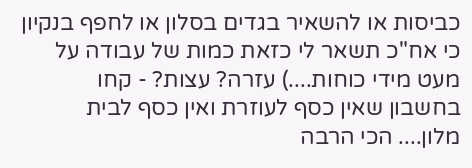כביסות או להשאיר בגדים בסלון או לחפף בנקיון כי אח"כ תשאר לי כזאת כמות של עבודה על מעט מידי כוחות....) עזרה? עצות? - קחו בחשבון שאין כסף לעוזרת ואין כסף לבית מלון.... הכי הרבה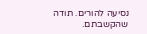נסיעה להורים. תודה שהקשבתם.